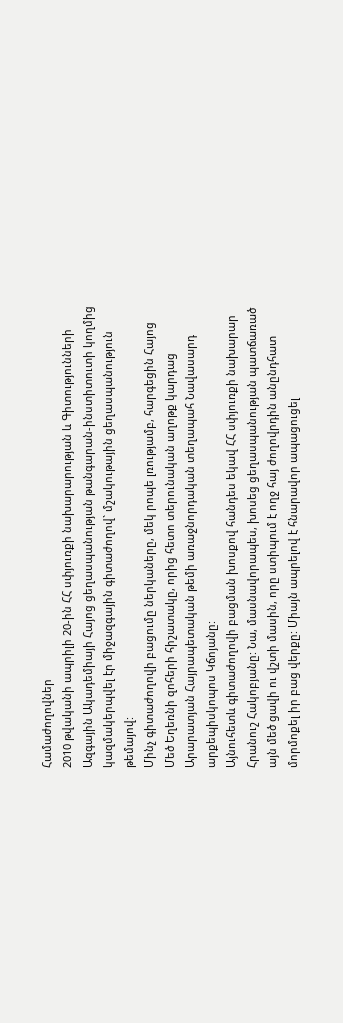Համաժողովներ
2010 թվականի ապրիլի 20-ին ՀՀ սփյուռքի նախարարության և Գիտությունների Ազգային Ակադեմիայի Հայոց ցեղասպանության թանգարան-ինստիտուտի կողմից կազմակերպվել էր միջազգային գիտաժողով` մշակութային ցեղասպանություն թեմայով:
Մինչ գիտաժողովի բացումը ներկաները, մեկ րոպե լռությամբ, հարգեցին Հայոց Մեծ Եղեռնի զոհերի հիշատակը, որից հետո տերունական աղոթք կարդաց Արարատյան Հայրապետական թեմի առաջնորդական տեղապահ Նավասարդ արքեպիսկոպոս Կճոյանը:
Այնուհետև գիտաժողովի բացման խոսքով հանդես եկավ ՀՀ սփյուռքի նախարար Հրանուշ Հակոբյանը: Նա, մասնավորապես, խոսեց ցեղասպանության պատճառած այն մեծ ցավի ու վշտի մասին, որը ստիպում է ողջ հայ ժողովրդին անընդհատ մորմոքել իր բաց վերքը: Միայն ապրելով է հնարավոր ապացուցել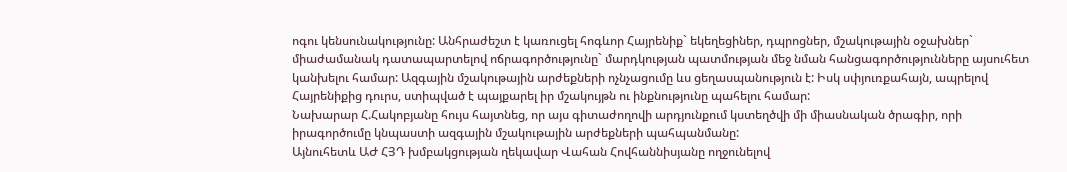ոգու կենսունակությունը: Անհրաժեշտ է կառուցել հոգևոր Հայրենիք` եկեղեցիներ, դպրոցներ, մշակութային օջախներ` միաժամանակ դատապարտելով ոճրագործությունը` մարդկության պատմության մեջ նման հանցագործությունները այսուհետ կանխելու համար: Ազգային մշակութային արժեքների ոչնչացումը ևս ցեղասպանություն է: Իսկ սփյուռքահայն, ապրելով Հայրենիքից դուրս, ստիպված է պայքարել իր մշակույթն ու ինքնությունը պահելու համար:
Նախարար Հ.Հակոբյանը հույս հայտնեց, որ այս գիտաժողովի արդյունքում կստեղծվի մի միասնական ծրագիր, որի իրագործումը կնպաստի ազգային մշակութային արժեքների պահպանմանը:
Այնուհետև ԱԺ ՀՅԴ խմբակցության ղեկավար Վահան Հովհաննիսյանը ողջունելով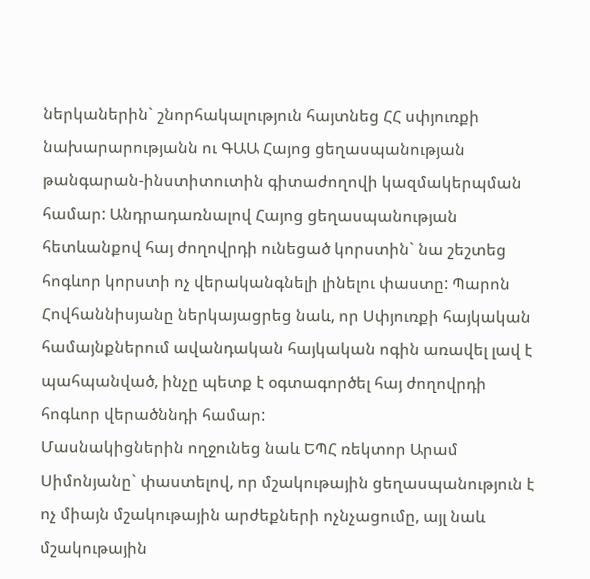ներկաներին` շնորհակալություն հայտնեց ՀՀ սփյուռքի նախարարությանն ու ԳԱԱ Հայոց ցեղասպանության թանգարան-ինստիտուտին գիտաժողովի կազմակերպման համար: Անդրադառնալով Հայոց ցեղասպանության հետևանքով հայ ժողովրդի ունեցած կորստին` նա շեշտեց հոգևոր կորստի ոչ վերականգնելի լինելու փաստը: Պարոն Հովհաննիսյանը ներկայացրեց նաև, որ Սփյուռքի հայկական համայնքներում ավանդական հայկական ոգին առավել լավ է պահպանված, ինչը պետք է օգտագործել հայ ժողովրդի հոգևոր վերածննդի համար:
Մասնակիցներին ողջունեց նաև ԵՊՀ ռեկտոր Արամ Սիմոնյանը` փաստելով, որ մշակութային ցեղասպանություն է ոչ միայն մշակութային արժեքների ոչնչացումը, այլ նաև մշակութային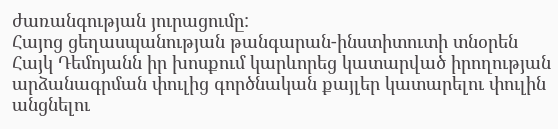ժառանգության յուրացումը:
Հայոց ցեղասպանության թանգարան-ինստիտուտի տնօրեն Հայկ Դեմոյանն իր խոսքում կարևորեց կատարված իրողության արձանագրման փուլից գործնական քայլեր կատարելու փուլին անցնելու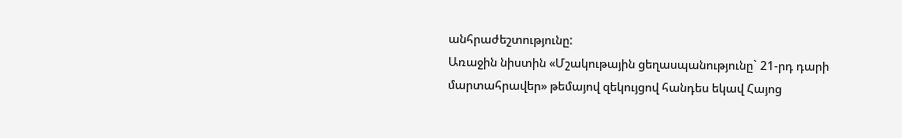անհրաժեշտությունը:
Առաջին նիստին «Մշակութային ցեղասպանությունը` 21-րդ դարի մարտահրավեր» թեմայով զեկույցով հանդես եկավ Հայոց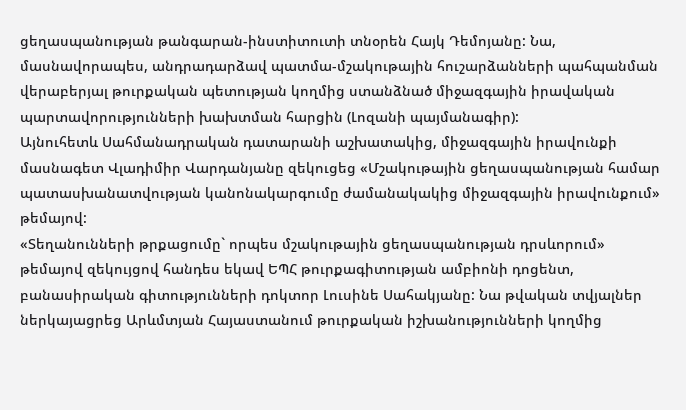ցեղասպանության թանգարան-ինստիտուտի տնօրեն Հայկ Դեմոյանը: Նա, մասնավորապես, անդրադարձավ պատմա-մշակութային հուշարձանների պահպանման վերաբերյալ թուրքական պետության կողմից ստանձնած միջազգային իրավական պարտավորությունների խախտման հարցին (Լոզանի պայմանագիր):
Այնուհետև Սահմանադրական դատարանի աշխատակից, միջազգային իրավունքի մասնագետ Վլադիմիր Վարդանյանը զեկուցեց «Մշակութային ցեղասպանության համար պատասխանատվության կանոնակարգումը ժամանակակից միջազգային իրավունքում» թեմայով:
«Տեղանունների թրքացումը` որպես մշակութային ցեղասպանության դրսևորում» թեմայով զեկույցով հանդես եկավ ԵՊՀ թուրքագիտության ամբիոնի դոցենտ, բանասիրական գիտությունների դոկտոր Լուսինե Սահակյանը: Նա թվական տվյալներ ներկայացրեց Արևմտյան Հայաստանում թուրքական իշխանությունների կողմից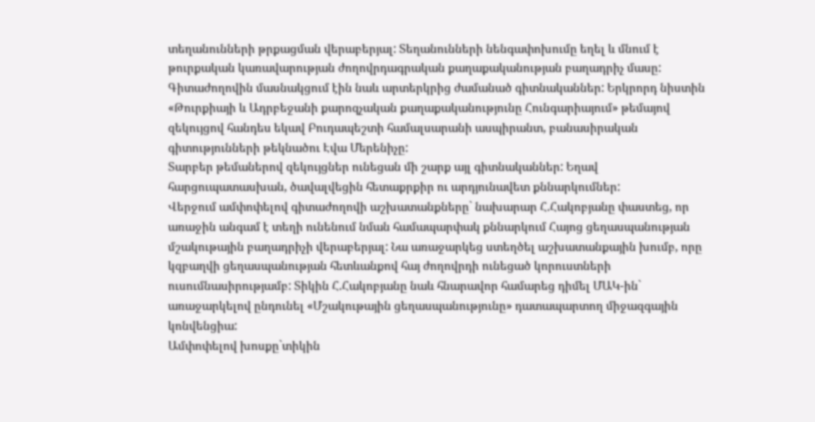տեղանունների թրքացման վերաբերյալ: Տեղանունների նենգափոխումը եղել և մնում է թուրքական կառավարության ժողովրդագրական քաղաքականության բաղադրիչ մասը:
Գիտաժողովին մասնակցում էին նաև արտերկրից ժամանած գիտնականներ: Երկրորդ նիստին «Թուրքիայի և Ադրբեջանի քարոզչական քաղաքականությունը Հունգարիայում» թեմայով զեկույցով հանդես եկավ Բուդապեշտի համալսարանի ասպիրանտ, բանասիրական գիտությունների թեկնածու Էվա Մերենիչը:
Տարբեր թեմաներով զեկույցներ ունեցան մի շարք այլ գիտնականներ: Եղավ հարցուպատասխան, ծավալվեցին հետաքրքիր ու արդյունավետ քննարկումներ:
Վերջում ամփոփելով գիտաժողովի աշխատանքները` նախարար Հ.Հակոբյանը փաստեց, որ առաջին անգամ է տեղի ունենում նման համապարփակ քննարկում Հայոց ցեղասպանության մշակութային բաղադրիչի վերաբերյալ: Նա առաջարկեց ստեղծել աշխատանքային խումբ, որը կզբաղվի ցեղասպանության հետևանքով հայ ժողովրդի ունեցած կորուստների ուսումնասիրությամբ: Տիկին Հ.Հակոբյանը նաև հնարավոր համարեց դիմել ՄԱԿ-ին` առաջարկելով ընդունել «Մշակութային ցեղասպանությունը» դատապարտող միջազգային կոնվենցիա:
Ամփոփելով խոսքը`տիկին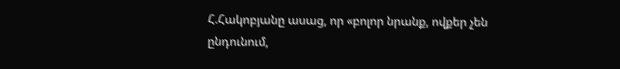Հ.Հակոբյանը ասաց, որ «բոլոր նրանք, ովքեր չեն ընդունում,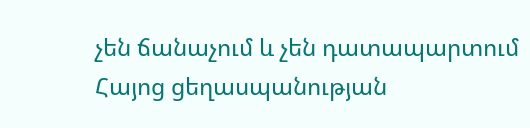չեն ճանաչում և չեն դատապարտում Հայոց ցեղասպանության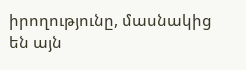իրողությունը, մասնակից են այն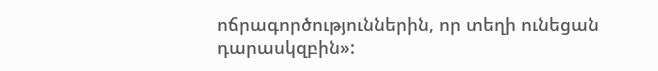ոճրագործություններին, որ տեղի ունեցան դարասկզբին»: